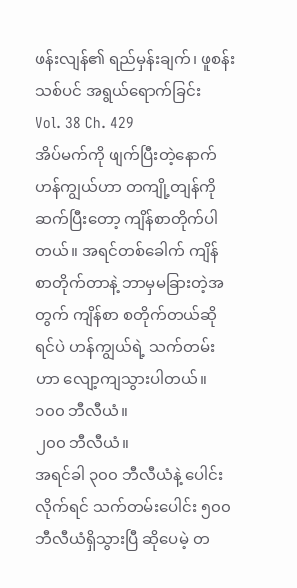ဖန်းလျန်၏ ရည်မှန်းချက်၊ ဖူစန်းသစ်ပင် အရွယ်ရောက်ခြင်း
Vol. 38 Ch. 429
အိပ်မက်ကို ဖျက်ပြီးတဲ့နောက် ဟန်ကျွယ်ဟာ တကျို့တျန်ကို ဆက်ပြီးတော့ ကျိန်စာတိုက်ပါတယ်။ အရင်တစ်ခေါက် ကျိန်စာတိုက်တာနဲ့ ဘာမှမခြားတဲ့အတွက် ကျိန်စာ စတိုက်တယ်ဆိုရင်ပဲ ဟန်ကျွယ်ရဲ့ သက်တမ်းဟာ လျော့ကျသွားပါတယ်။
၁၀၀ ဘီလီယံ။
၂၀၀ ဘီလီယံ။
အရင်ခါ ၃၀၀ ဘီလီယံနဲ့ ပေါင်းလိုက်ရင် သက်တမ်းပေါင်း ၅၀၀ ဘီလီယံရှိသွားပြီ ဆိုပေမဲ့ တ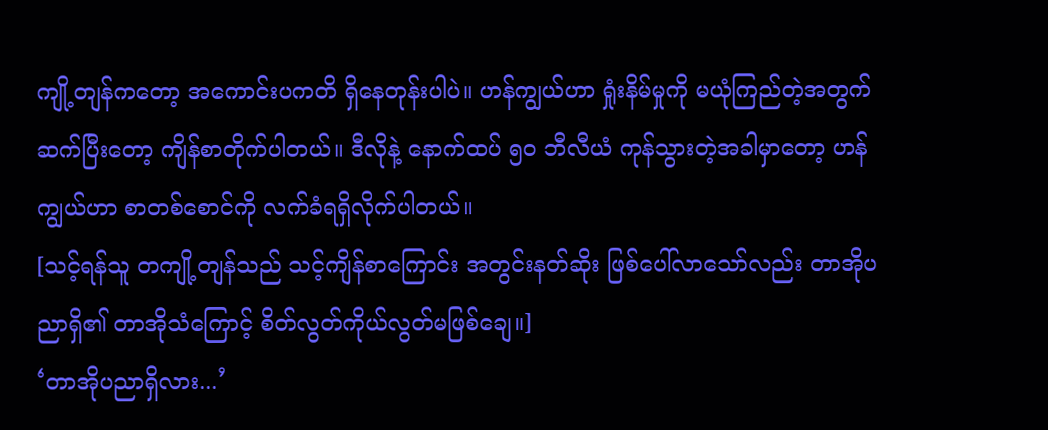ကျို့တျန်ကတော့ အကောင်းပကတိ ရှိနေတုန်းပါပဲ။ ဟန်ကျွယ်ဟာ ရှုံးနိမ်မှုကို မယုံကြည်တဲ့အတွက် ဆက်ပြီးတော့ ကျိန်စာတိုက်ပါတယ်။ ဒီလိုနဲ့ နောက်ထပ် ၅၀ ဘီလီယံ ကုန်သွားတဲ့အခါမှာတော့ ဟန်ကျွယ်ဟာ စာတစ်စောင်ကို လက်ခံရရှိလိုက်ပါတယ်။
[သင့်ရန်သူ တကျို့တျန်သည် သင့်ကျိန်စာကြောင်း အတွင်းနတ်ဆိုး ဖြစ်ပေါ်လာသော်လည်း တာအိုပညာရှိ၏ တာအိုသံကြောင့် စိတ်လွတ်ကိုယ်လွတ်မဖြစ်ချေ။]
‘တာအိုပညာရှိလား...’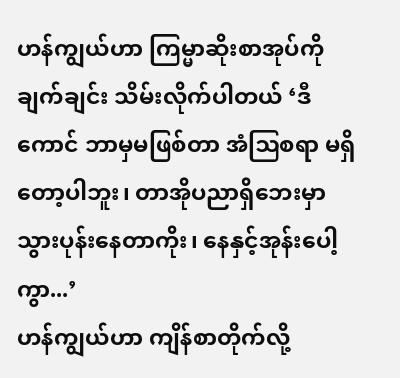ဟန်ကျွယ်ဟာ ကြမ္မာဆိုးစာအုပ်ကို ချက်ချင်း သိမ်းလိုက်ပါတယ် ‘ဒီကောင် ဘာမှမဖြစ်တာ အံဩစရာ မရှိတော့ပါဘူး၊ တာအိုပညာရှိဘေးမှာ သွားပုန်းနေတာကိုး၊ နေနှင့်အုန်းပေါ့ကွာ...’
ဟန်ကျွယ်ဟာ ကျိန်စာတိုက်လို့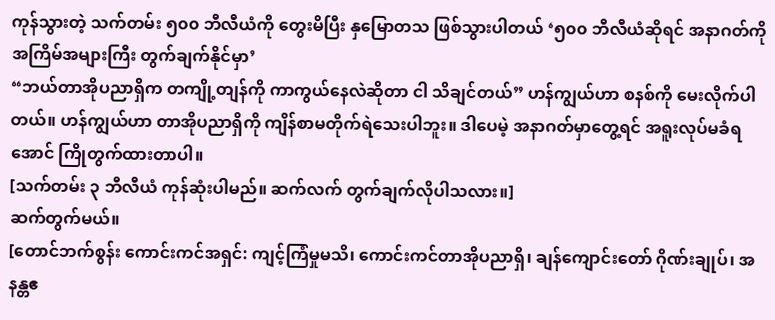ကုန်သွားတဲ့ သက်တမ်း ၅၀၀ ဘီလီယံကို တွေးမိပြီး နှမြောတသ ဖြစ်သွားပါတယ် ‘၅၀၀ ဘီလီယံဆိုရင် အနာဂတ်ကို အကြိမ်အများကြီး တွက်ချက်နိုင်မှာ’
“ဘယ်တာအိုပညာရှိက တကျို့တျန်ကို ကာကွယ်နေလဲဆိုတာ ငါ သိချင်တယ်” ဟန်ကျွယ်ဟာ စနစ်ကို မေးလိုက်ပါတယ်။ ဟန်ကျွယ်ဟာ တာအိုပညာရှိကို ကျိန်စာမတိုက်ရဲသေးပါဘူး။ ဒါပေမဲ့ အနာဂတ်မှာတွေ့ရင် အရူးလုပ်မခံရအောင် ကြိုတွက်ထားတာပါ။
[သက်တမ်း ၃ ဘီလီယံ ကုန်ဆုံးပါမည်။ ဆက်လက် တွက်ချက်လိုပါသလား။]
ဆက်တွက်မယ်။
[တောင်ဘက်စွန်း ကောင်းကင်အရှင်: ကျင့်ကြံမှုမသိ၊ ကောင်းကင်တာအိုပညာရှိ၊ ချန်ကျောင်းတော် ဂိုဏ်းချုပ်၊ အနန္တဧ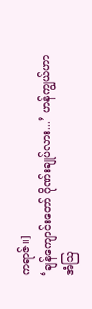ကရာဇ်။]
‘ချန်ကျောင်းတော် ဂိုဏ်းချုပ်လား...’ ဟန်ကျွယ်ဟာ အံဩ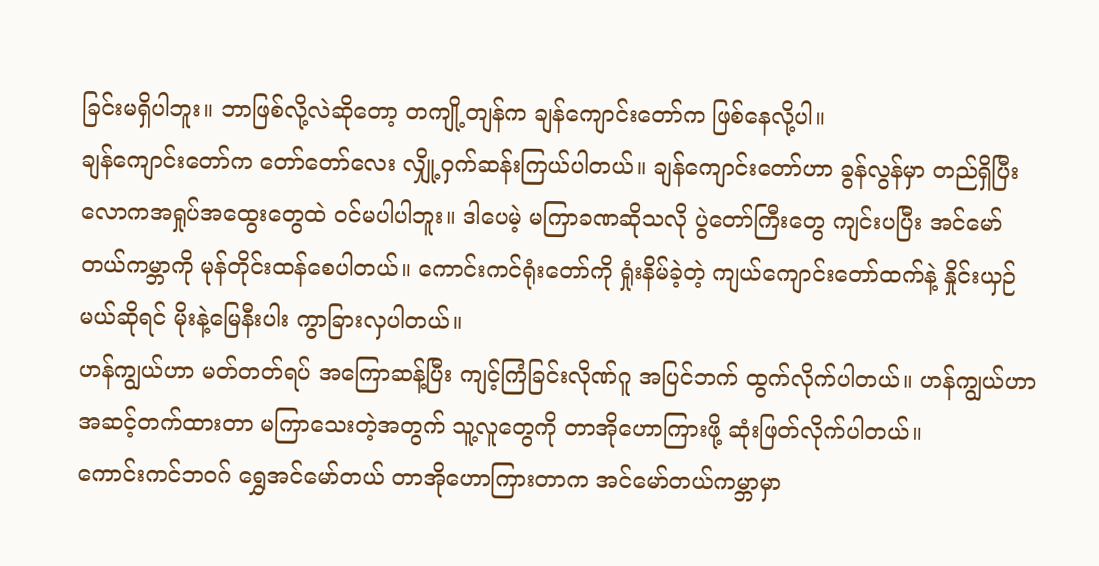ခြင်းမရှိပါဘူး။ ဘာဖြစ်လို့လဲဆိုတော့ တကျို့တျန်က ချန်ကျောင်းတော်က ဖြစ်နေလို့ပါ။
ချန်ကျောင်းတော်က တော်တော်လေး လျှို့ဝှက်ဆန်းကြယ်ပါတယ်။ ချန်ကျောင်းတော်ဟာ ခွန်လွန်မှာ တည်ရှိပြီး လောကအရှုပ်အထွေးတွေထဲ ဝင်မပါပါဘူး။ ဒါပေမဲ့ မကြာခဏဆိုသလို ပွဲတော်ကြီးတွေ ကျင်းပပြီး အင်မော်တယ်ကမ္ဘာကို မုန်တိုင်းထန်စေပါတယ်။ ကောင်းကင်ရုံးတော်ကို ရှုံးနိမ်ခဲ့တဲ့ ကျယ်ကျောင်းတော်ထက်နဲ့ နှိုင်းယှဉ်မယ်ဆိုရင် မိုးနဲ့မြေနီးပါး ကွာခြားလှပါတယ်။
ဟန်ကျွယ်ဟာ မတ်တတ်ရပ် အကြောဆန့်ပြီး ကျင့်ကြံခြင်းလိုဏ်ဂူ အပြင်ဘက် ထွက်လိုက်ပါတယ်။ ဟန်ကျွယ်ဟာ အဆင့်တက်ထားတာ မကြာသေးတဲ့အတွက် သူ့လူတွေကို တာအိုဟောကြားဖို့ ဆုံးဖြတ်လိုက်ပါတယ်။
ကောင်းကင်ဘဝဂ် ရွှေအင်မော်တယ် တာအိုဟောကြားတာက အင်မော်တယ်ကမ္ဘာမှာ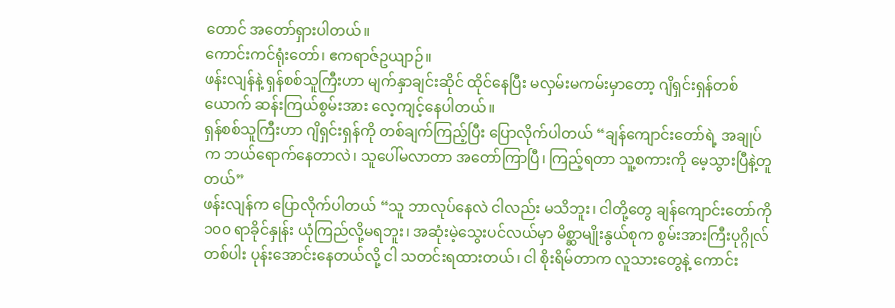တောင် အတော်ရှားပါတယ်။
ကောင်းကင်ရုံးတော်၊ ဧကရာဇ်ဥယျာဉ်။
ဖန်းလျန်နဲ့ ရှန်စစ်သူကြီးဟာ မျက်နှာချင်းဆိုင် ထိုင်နေပြီး မလှမ်းမကမ်းမှာတော့ ဂျိရှင်းရှန်တစ်ယောက် ဆန်းကြယ်စွမ်းအား လေ့ကျင့်နေပါတယ်။
ရှန်စစ်သူကြီးဟာ ဂျိရှင်းရှန်ကို တစ်ချက်ကြည့်ပြီး ပြောလိုက်ပါတယ် “ချန်ကျောင်းတော်ရဲ့ အချုပ်က ဘယ်ရောက်နေတာလဲ၊ သူပေါ်မလာတာ အတော်ကြာပြီ၊ ကြည့်ရတာ သူ့စကားကို မေ့သွားပြီနဲ့တူတယ်”
ဖန်းလျန်က ပြောလိုက်ပါတယ် “သူ ဘာလုပ်နေလဲ ငါလည်း မသိဘူး၊ ငါတို့တွေ ချန်ကျောင်းတော်ကို ၁၀၀ ရာခိုင်နှုန်း ယုံကြည်လို့မရဘူး၊ အဆုံးမဲ့သွေးပင်လယ်မှာ မိစ္ဆာမျိုးနွယ်စုက စွမ်းအားကြီးပုဂ္ဂိုလ်တစ်ပါး ပုန်းအောင်းနေတယ်လို့ ငါ သတင်းရထားတယ်၊ ငါ စိုးရိမ်တာက လူသားတွေနဲ့ ကောင်း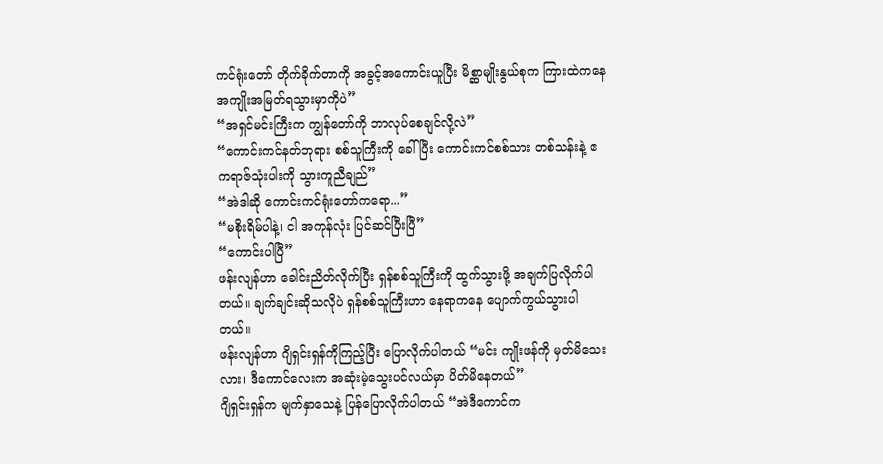ကင်ရုံးတော် တိုက်ခိုက်တာကို အခွင့်အကောင်းယူပြီး မိစ္ဆာမျိုးနွယ်စုက ကြားထဲကနေ အကျိုးအမြတ်ရသွားမှာကိုပဲ”
“အရှင်မင်းကြီးက ကျွန်တော်ကို ဘာလုပ်စေချင်လို့လဲ”
“ကောင်းကင်နတ်ဘုရား စစ်သူကြီးကို ခေါ်ပြီး ကောင်းကင်စစ်သား တစ်သန်းနဲ့ ဧကရာဇ်သုံးပါးကို သွားကူညီချည်”
“အဲဒါဆို ကောင်းကင်ရုံးတော်ကရော...”
“မစိုးရိမ်ပါနဲ့၊ ငါ အကုန်လုံး ပြင်ဆင်ပြီးပြီ”
“ကောင်းပါပြီ”
ဖန်းလျန်ဟာ ခေါင်းညိတ်လိုက်ပြီး ရှန်စစ်သူကြီးကို ထွက်သွားဖို့ အချက်ပြလိုက်ပါတယ်။ ချက်ချင်းဆိုသလိုပဲ ရှန်စစ်သူကြီးဟာ နေရာကနေ ပျောက်ကွယ်သွားပါတယ်။
ဖန်းလျန်ဟာ ဂျိရှင်းရှန်ကိုကြည့်ပြီး ပြောလိုက်ပါတယ် “မင်း ကျိုးဖန်ကို မှတ်မိသေးလား၊ ဒီကောင်လေးက အဆုံးမဲ့သွေးပင်လယ်မှာ ပိတ်မိနေတယ်”
ဂျိရှင်းရှန်က မျက်နှာသေနဲ့ ပြန်ပြောလိုက်ပါတယ် “အဲဒီကောင်က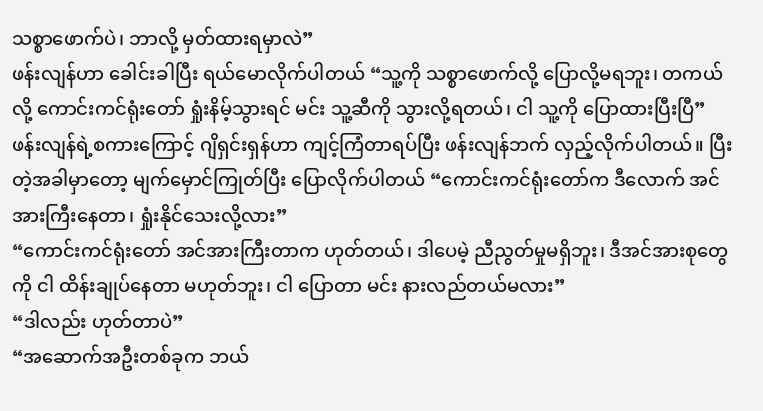သစ္စာဖောက်ပဲ၊ ဘာလို့ မှတ်ထားရမှာလဲ”
ဖန်းလျန်ဟာ ခေါင်းခါပြီး ရယ်မောလိုက်ပါတယ် “သူ့ကို သစ္စာဖောက်လို့ ပြောလို့မရဘူး၊ တကယ်လို့ ကောင်းကင်ရုံးတော် ရှုံးနိမ့်သွားရင် မင်း သူ့ဆီကို သွားလို့ရတယ်၊ ငါ သူ့ကို ပြောထားပြီးပြီ”
ဖန်းလျန်ရဲ့စကားကြောင့် ဂျိရှင်းရှန်ဟာ ကျင့်ကြံတာရပ်ပြီး ဖန်းလျန်ဘက် လှည့်လိုက်ပါတယ်။ ပြီးတဲ့အခါမှာတော့ မျက်မှောင်ကြုတ်ပြီး ပြောလိုက်ပါတယ် “ကောင်းကင်ရုံးတော်က ဒီလောက် အင်အားကြီးနေတာ၊ ရှုံးနိုင်သေးလို့လား”
“ကောင်းကင်ရုံးတော် အင်အားကြီးတာက ဟုတ်တယ်၊ ဒါပေမဲ့ ညီညွတ်မှုမရှိဘူး၊ ဒီအင်အားစုတွေကို ငါ ထိန်းချုပ်နေတာ မဟုတ်ဘူး၊ ငါ ပြောတာ မင်း နားလည်တယ်မလား”
“ဒါလည်း ဟုတ်တာပဲ”
“အဆောက်အဦးတစ်ခုက ဘယ်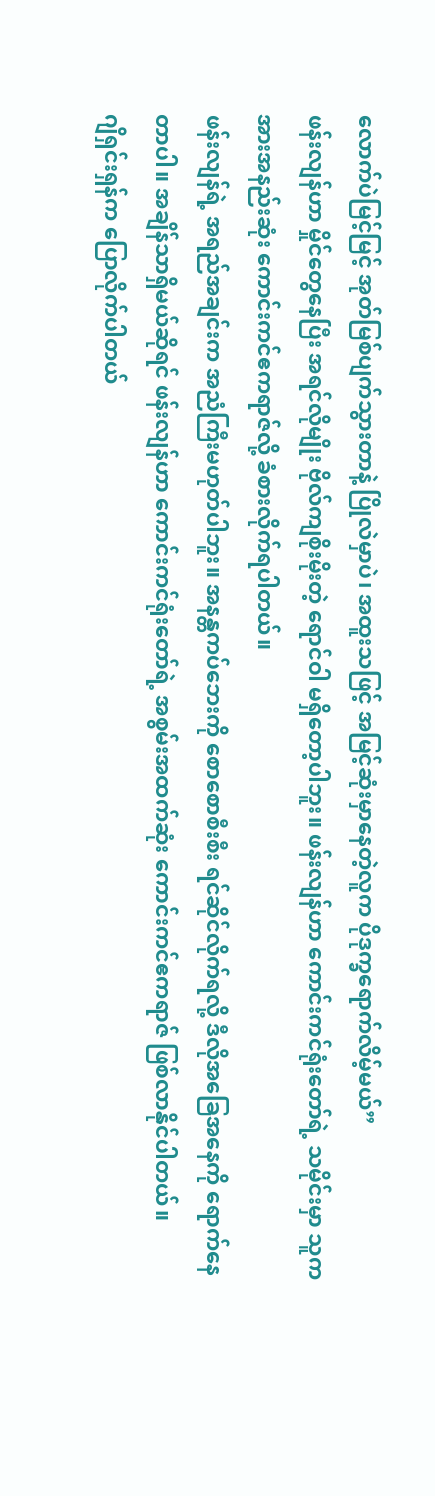လောက်ပဲမြင့်မြင့် အုတ်မြစ်ပျက်သွားတာနဲ့ ပြိုလဲမှာပဲ၊ အထူးသဖြင့် အမြင့်ဆုံးမှာနေတဲ့လူက ပိုဒုက္ခရောက်လိမ့်မယ်”
ဖန်းလျန်ဟာ မှိုင်တွေနေပြီး အရင်လိုမျိုး ဗိုလ်ကျစိုးမိုးတဲ့ ရောင်ဝါ မရှိတော့ပါဘူး။ ဖန်းလျန်ဟာ ကောင်းကင်ရုံးတော်ရဲ့ သမိုင်းမှာ သူက အားအနည်းဆုံး ကောင်းကင်ဧကရာဇ်လို့ ခံစားလိုက်ရပါတယ်။
ဖန်းလျန်ရဲ့ အရည်အချင်းက အညံကြီးမဟုတ်ပါဘူး။ အနန္တကပ်ဘေးကို စောစောစီးစီး ရင်ဆိုင်လိုက်ရလို့ ဒီလိုအခြေအနေကို ရောက်နေတာပါ။ အချိန်သာရှိမယ်ဆိုရင် ဖန်းလျန်ဟာ ကောင်းကင်ရုံးတော်ရဲ့ အစွမ်းအထက်ဆုံး ကောင်းကင်ဧကရာဇ် ဖြစ်လာနိုင်ပါတယ်။
ဂျိရှင်းရှန်က ပြောလိုက်ပါတယ်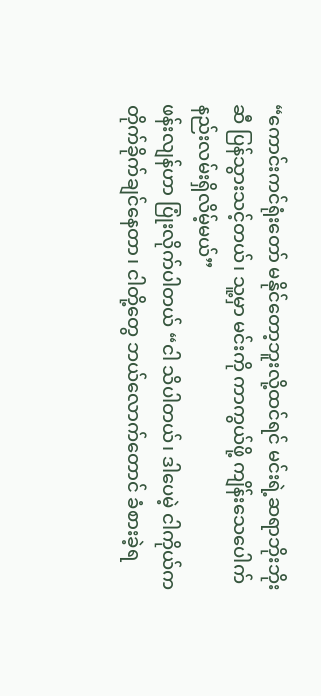“ကောင်းကင်ရုံးတော် မနိုင်တော့ဘူးလို့ထင်ရင် မင်းရဲ့ဆရာဘိုးဘိုးဆီ ပြန်သွားသင့်တယ်၊ သူ့မှာ မင်းကို ကာကွယ်ဖို့ ကျိန်းသေပေါက် နည်းလမ်းရှိလိမ့်မယ်”
ဖန်းလျန်ဟာ ပြုံးလိုက်ပါတယ် “ငါ သိပါတယ်၊ ဒါပေမဲ့ ငါကိုယ်က တိုက်ခိုက်ချင်နေတာ၊ ငါတို့တွေ ဘယ်လောက်တောင် ခံစားခဲ့ရ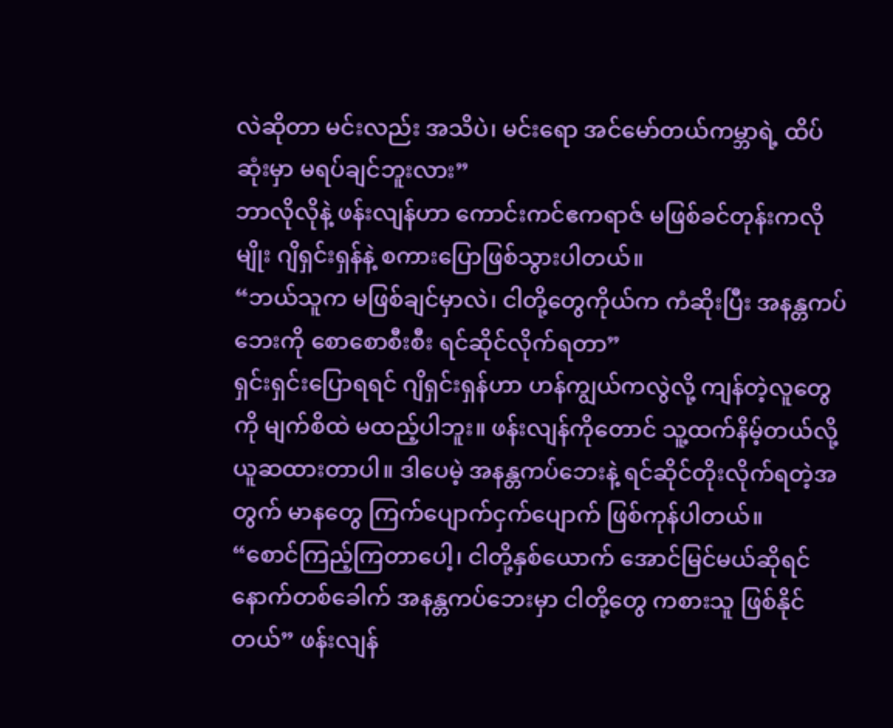လဲဆိုတာ မင်းလည်း အသိပဲ၊ မင်းရော အင်မော်တယ်ကမ္ဘာရဲ့ ထိပ်ဆုံးမှာ မရပ်ချင်ဘူးလား”
ဘာလိုလိုနဲ့ ဖန်းလျန်ဟာ ကောင်းကင်ဧကရာဇ် မဖြစ်ခင်တုန်းကလိုမျိုး ဂျိရှင်းရှန်နဲ့ စကားပြောဖြစ်သွားပါတယ်။
“ဘယ်သူက မဖြစ်ချင်မှာလဲ၊ ငါတို့တွေကိုယ်က ကံဆိုးပြီး အနန္တကပ်ဘေးကို စောစောစီးစီး ရင်ဆိုင်လိုက်ရတာ”
ရှင်းရှင်းပြောရရင် ဂျိရှင်းရှန်ဟာ ဟန်ကျွယ်ကလွဲလို့ ကျန်တဲ့လူတွေကို မျက်စိထဲ မထည့်ပါဘူး။ ဖန်းလျန်ကိုတောင် သူ့ထက်နိမ့်တယ်လို့ ယူဆထားတာပါ။ ဒါပေမဲ့ အနန္တကပ်ဘေးနဲ့ ရင်ဆိုင်တိုးလိုက်ရတဲ့အတွက် မာနတွေ ကြက်ပျောက်ငှက်ပျောက် ဖြစ်ကုန်ပါတယ်။
“စောင်ကြည့်ကြတာပေါ့၊ ငါတို့နှစ်ယောက် အောင်မြင်မယ်ဆိုရင် နောက်တစ်ခေါက် အနန္တကပ်ဘေးမှာ ငါတို့တွေ ကစားသူ ဖြစ်နိုင်တယ်” ဖန်းလျန်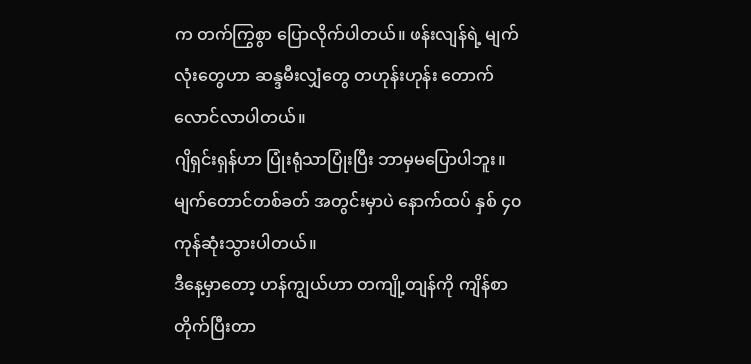က တက်ကြွစွာ ပြောလိုက်ပါတယ်။ ဖန်းလျန်ရဲ့ မျက်လုံးတွေဟာ ဆန္ဒမီးလျှံတွေ တဟုန်းဟုန်း တောက်လောင်လာပါတယ်။
ဂျိရှင်းရှန်ဟာ ပြုံးရုံသာပြုံးပြီး ဘာမှမပြောပါဘူး။
မျက်တောင်တစ်ခတ် အတွင်းမှာပဲ နောက်ထပ် နှစ် ၄၀ ကုန်ဆုံးသွားပါတယ်။
ဒီနေ့မှာတော့ ဟန်ကျွယ်ဟာ တကျို့တျန်ကို ကျိန်စာတိုက်ပြီးတာ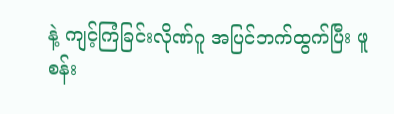နဲ့ ကျင့်ကြံခြင်းလိုဏ်ဂူ အပြင်ဘက်ထွက်ပြီး ဖူစန်း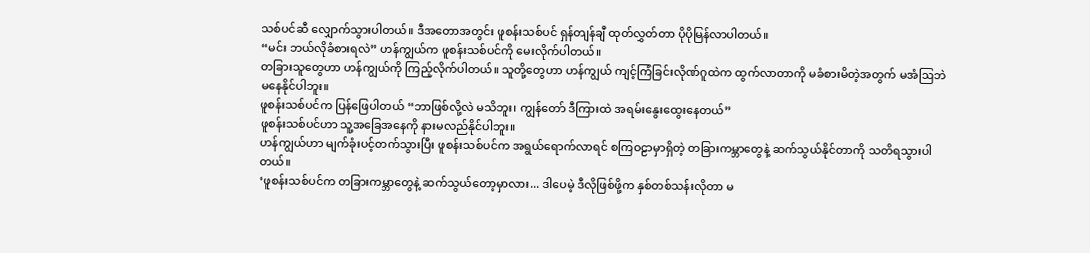သစ်ပင်ဆီ လျှောက်သွားပါတယ်။ ဒီအတောအတွင်း ဖူစန်းသစ်ပင် ရှန်တျန်ချီ ထုတ်လွှတ်တာ ပိုပိုမြန်လာပါတယ်။
“မင်း ဘယ်လိုခံစားရလဲ” ဟန်ကျွယ်က ဖူစန်းသစ်ပင်ကို မေးလိုက်ပါတယ်။
တခြားသူတွေဟာ ဟန်ကျွယ်ကို ကြည့်လိုက်ပါတယ်။ သူတို့တွေဟာ ဟန်ကျွယ် ကျင့်ကြံခြင်းလိုဏ်ဂူထဲက ထွက်လာတာကို မခံစားမိတဲ့အတွက် မအံဩဘဲ မနေနိုင်ပါဘူး။
ဖူစန်းသစ်ပင်က ပြန်ဖြေပါတယ် “ဘာဖြစ်လို့လဲ မသိဘူး၊ ကျွန်တော် ဒီကြားထဲ အရမ်းနွေးထွေးနေတယ်”
ဖူစန်းသစ်ပင်ဟာ သူ့အခြေအနေကို နားမလည်နိုင်ပါဘူး။
ဟန်ကျွယ်ဟာ မျက်ခုံးပင့်တက်သွားပြီး ဖူစန်းသစ်ပင်က အရွယ်ရောက်လာရင် စကြဝဠာမှာရှိတဲ့ တခြားကမ္ဘာတွေနဲ့ ဆက်သွယ်နိုင်တာကို သတိရသွားပါတယ်။
‘ဖူစန်းသစ်ပင်က တခြားကမ္ဘာတွေနဲ့ ဆက်သွယ်တော့မှာလား... ဒါပေမဲ့ ဒီလိုဖြစ်ဖို့က နှစ်တစ်သန်းလိုတာ မ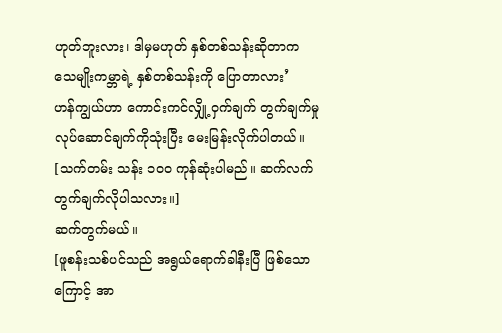ဟုတ်ဘူးလား၊ ဒါမှမဟုတ် နှစ်တစ်သန်းဆိုတာက သေမျိုးကမ္ဘာရဲ့ နှစ်တစ်သန်းကို ပြောတာလား’
ဟန်ကျွယ်ဟာ ကောင်းကင်လျှို့ဝှက်ချက် တွက်ချက်မှု လုပ်ဆောင်ချက်ကိုသုံးပြီး မေးမြန်းလိုက်ပါတယ်။
[သက်တမ်း သန်း ၁၀၀ ကုန်ဆုံးပါမည်။ ဆက်လက် တွက်ချက်လိုပါသလား။]
ဆက်တွက်မယ်။
[ဖူစန်းသစ်ပင်သည် အရွယ်ရောက်ခါနီးပြီ ဖြစ်သောကြောင့် အာ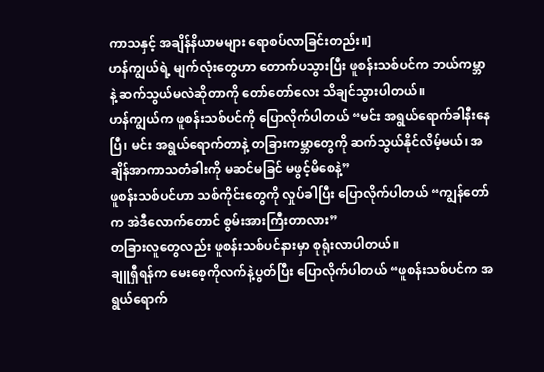ကာသနှင့် အချိန်နိယာမများ ရောစပ်လာခြင်းတည်း။]
ဟန်ကျွယ်ရဲ့ မျက်လုံးတွေဟာ တောက်ပသွားပြီး ဖူစန်းသစ်ပင်က ဘယ်ကမ္ဘာနဲ့ ဆက်သွယ်မလဲဆိုတာကို တော်တော်လေး သိချင်သွားပါတယ်။
ဟန်ကျွယ်က ဖူစန်းသစ်ပင်ကို ပြောလိုက်ပါတယ် “မင်း အရွယ်ရောက်ခါနီးနေပြီ၊ မင်း အရွယ်ရောက်တာနဲ့ တခြားကမ္ဘာတွေကို ဆက်သွယ်နိုင်လိမ့်မယ်၊ အချိန်အာကာသတံခါးကို မဆင်မခြင် မဖွင့်မိစေနဲ့”
ဖူစန်းသစ်ပင်ဟာ သစ်ကိုင်းတွေကို လှုပ်ခါပြီး ပြောလိုက်ပါတယ် “ကျွန်တော်က အဲဒီလောက်တောင် စွမ်းအားကြီးတာလား”
တခြားလူတွေလည်း ဖူစန်းသစ်ပင်နားမှာ စုရုံးလာပါတယ်။
ချူရှီရန်က မေးစေ့ကိုလက်နဲ့ပွတ်ပြီး ပြောလိုက်ပါတယ် “ဖူစန်းသစ်ပင်က အရွယ်ရောက်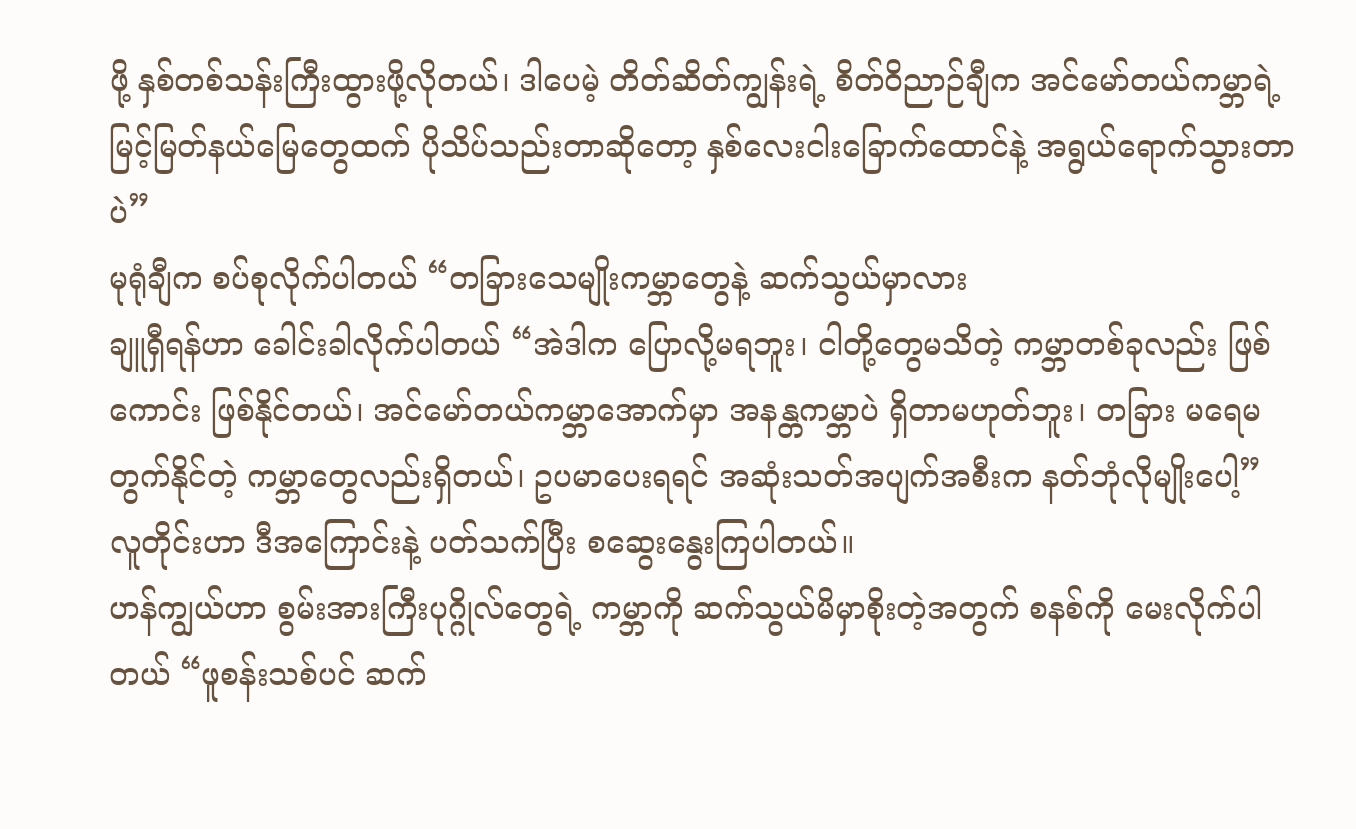ဖို့ နှစ်တစ်သန်းကြီးထွားဖို့လိုတယ်၊ ဒါပေမဲ့ တိတ်ဆိတ်ကျွန်းရဲ့ စိတ်ဝိညာဉ်ချီက အင်မော်တယ်ကမ္ဘာရဲ့ မြင့်မြတ်နယ်မြေတွေထက် ပိုသိပ်သည်းတာဆိုတော့ နှစ်လေးငါးခြောက်ထောင်နဲ့ အရွယ်ရောက်သွားတာပဲ”
မုရုံချီက စပ်စုလိုက်ပါတယ် “တခြားသေမျိုးကမ္ဘာတွေနဲ့ ဆက်သွယ်မှာလား
ချူရှီရန်ဟာ ခေါင်းခါလိုက်ပါတယ် “အဲဒါက ပြောလို့မရဘူး၊ ငါတို့တွေမသိတဲ့ ကမ္ဘာတစ်ခုလည်း ဖြစ်ကောင်း ဖြစ်နိုင်တယ်၊ အင်မော်တယ်ကမ္ဘာအောက်မှာ အနန္တကမ္ဘာပဲ ရှိတာမဟုတ်ဘူး၊ တခြား မရေမတွက်နိုင်တဲ့ ကမ္ဘာတွေလည်းရှိတယ်၊ ဥပမာပေးရရင် အဆုံးသတ်အပျက်အစီးက နတ်ဘုံလိုမျိုးပေါ့”
လူတိုင်းဟာ ဒီအကြောင်းနဲ့ ပတ်သက်ပြီး စဆွေးနွေးကြပါတယ်။
ဟန်ကျွယ်ဟာ စွမ်းအားကြီးပုဂ္ဂိုလ်တွေရဲ့ ကမ္ဘာကို ဆက်သွယ်မိမှာစိုးတဲ့အတွက် စနစ်ကို မေးလိုက်ပါတယ် “ဖူစန်းသစ်ပင် ဆက်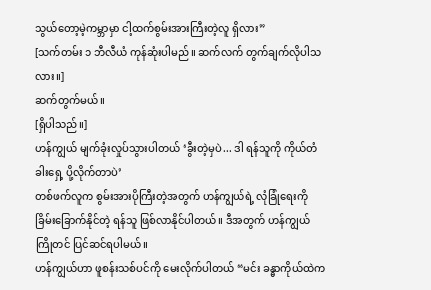သွယ်တော့မဲ့ကမ္ဘာမှာ ငါ့ထက်စွမ်းအားကြီးတဲ့လူ ရှိလား”
[သက်တမ်း ၁ ဘီလီယံ ကုန်ဆုံးပါမည်။ ဆက်လက် တွက်ချက်လိုပါသလား။]
ဆက်တွက်မယ်။
[ရှိပါသည်။]
ဟန်ကျွယ် မျက်ခုံးလှုပ်သွားပါတယ် ‘ခွီးတဲ့မှပဲ... ဒါ ရန်သူကို ကိုယ်တံခါးရှေ့ ပို့လိုက်တာပဲ’
တစ်ဖက်လူက စွမ်းအားပိုကြီးတဲ့အတွက် ဟန်ကျွယ်ရဲ့ လုံခြုံရေးကို ခြိမ်းခြောက်နိုင်တဲ့ ရန်သူ ဖြစ်လာနိုင်ပါတယ်။ ဒီအတွက် ဟန်ကျွယ် ကြိုတင် ပြင်ဆင်ရပါမယ်။
ဟန်ကျွယ်ဟာ ဖူစန်းသစ်ပင်ကို မေးလိုက်ပါတယ် “မင်း ခန္ဓာကိုယ်ထဲက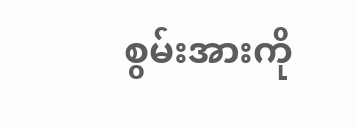စွမ်းအားကို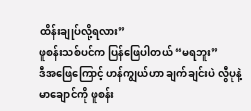ထိန်းချုပ်လို့ရလား”
ဖူစန်းသစ်ပင်က ပြန်ဖြေပါတယ် “မရဘူး”
ဒီအဖြေကြောင့် ဟန်ကျွယ်ဟာ ချက်ချင်းပဲ လွီပုနဲ့ မာချောင်ကို ဖူစန်း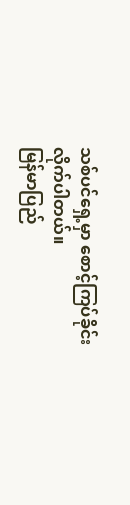သစ်ပင်ရှေ့မှာ စောင့်ကြပ်ခိုင်းလိုက်ပါတယ်။
မြန်မာပြည်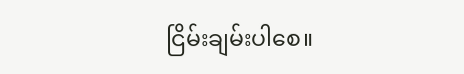ငြိမ်းချမ်းပါစေ။